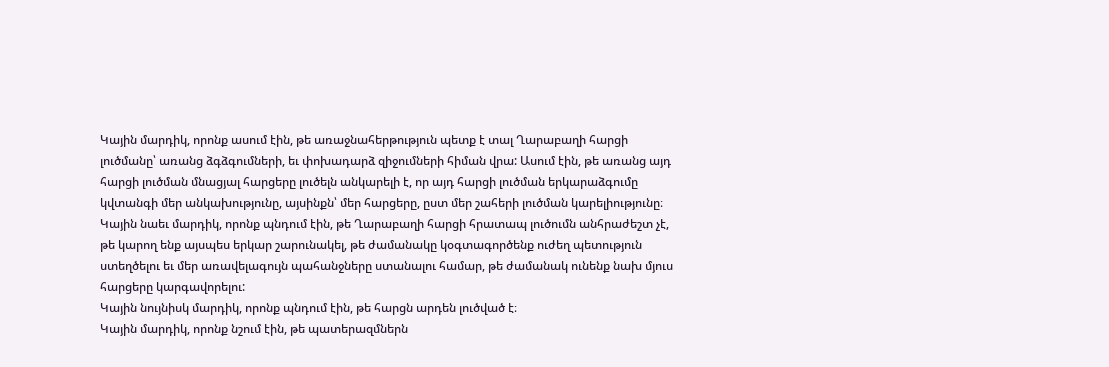Կային մարդիկ, որոնք ասում էին, թե առաջնահերթություն պետք է տալ Ղարաբաղի հարցի լուծմանը՝ առանց ձգձգումների, եւ փոխադարձ զիջումների հիման վրա: Ասում էին, թե առանց այդ հարցի լուծման մնացյալ հարցերը լուծելն անկարելի է, որ այդ հարցի լուծման երկարաձգումը կվտանգի մեր անկախությունը, այսինքն՝ մեր հարցերը, ըստ մեր շահերի լուծման կարելիությունը։
Կային նաեւ մարդիկ, որոնք պնդում էին, թե Ղարաբաղի հարցի հրատապ լուծումն անհրաժեշտ չէ, թե կարող ենք այսպես երկար շարունակել, թե ժամանակը կօգտագործենք ուժեղ պետություն ստեղծելու եւ մեր առավելագույն պահանջները ստանալու համար, թե ժամանակ ունենք նախ մյուս հարցերը կարգավորելու:
Կային նույնիսկ մարդիկ, որոնք պնդում էին, թե հարցն արդեն լուծված է։
Կային մարդիկ, որոնք նշում էին, թե պատերազմներն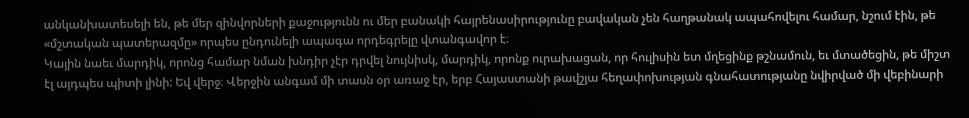անկանխատեսելի են, թե մեր զինվորների քաջությունն ու մեր բանակի հայրենասիրությունը բավական չեն հաղթանակ ապահովելու համար, նշում էին, թե «մշտական պատերազմը» որպես ընդունելի ապագա որդեգրելը վտանգավոր է։
Կային նաեւ մարդիկ, որոնց համար նման խնդիր չէր դրվել նույնիսկ, մարդիկ, որոնք ուրախացան, որ հուլիսին ետ մղեցինք թշնամուն, եւ մտածեցին, թե միշտ էլ այդպես պիտի լինի: Եվ վերջ։ Վերջին անգամ մի տասն օր առաջ էր, երբ Հայաստանի թավշյա հեղափոխության գնահատությանը նվիրված մի վեբինարի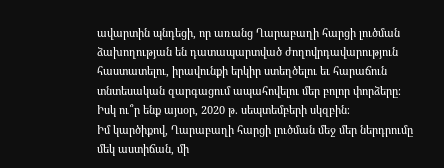ավարտին պնդեցի, որ առանց Ղարաբաղի հարցի լուծման ձախողության են դատապարտված ժողովրդավարություն հաստատելու, իրավունքի երկիր ստեղծելու եւ հարաճուն տնտեսական զարգացում ապահովելու մեր բոլոր փորձերը։ Իսկ ու՞ր ենք այսօր, 2020 թ. սեպտեմբերի սկզբին։
Իմ կարծիքով, Ղարաբաղի հարցի լուծման մեջ մեր ներդրումը մեկ աստիճան, մի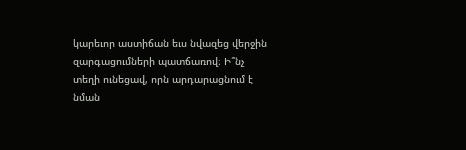կարեւոր աստիճան եւս նվազեց վերջին զարգացումների պատճառով։ Ի՞նչ տեղի ունեցավ, որն արդարացնում է նման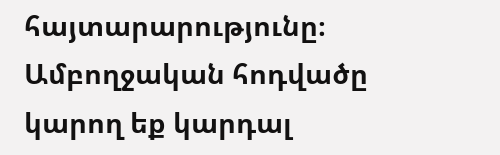հայտարարությունը։
Ամբողջական հոդվածը կարող եք կարդալ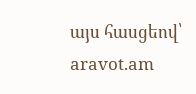այս հասցեով՝ aravot.am